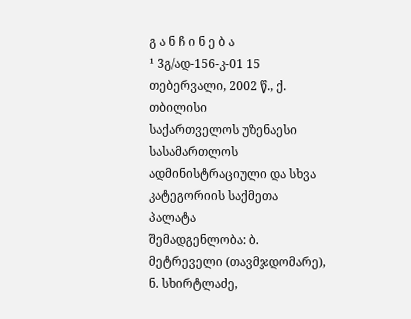გ ა ნ ჩ ი ნ ე ბ ა
¹ 3გ/ად-156-კ-01 15 თებერვალი, 2002 წ., ქ. თბილისი
საქართველოს უზენაესი სასამართლოს ადმინისტრაციული და სხვა კატეგორიის საქმეთა პალატა
შემადგენლობა: ბ. მეტრეველი (თავმჯდომარე),
ნ. სხირტლაძე,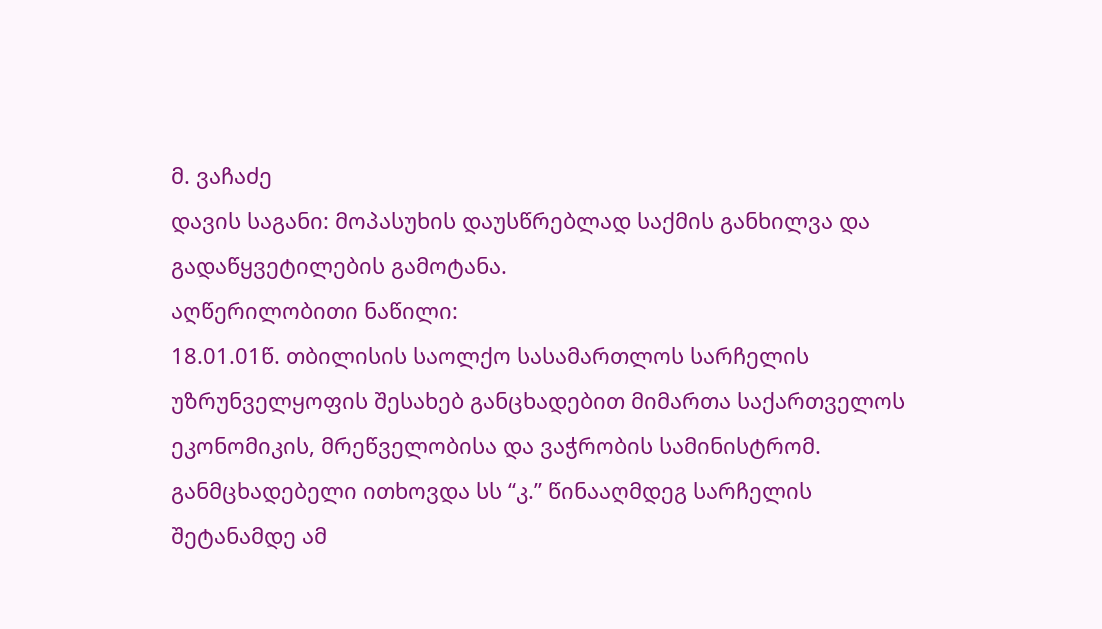მ. ვაჩაძე
დავის საგანი: მოპასუხის დაუსწრებლად საქმის განხილვა და გადაწყვეტილების გამოტანა.
აღწერილობითი ნაწილი:
18.01.01წ. თბილისის საოლქო სასამართლოს სარჩელის უზრუნველყოფის შესახებ განცხადებით მიმართა საქართველოს ეკონომიკის, მრეწველობისა და ვაჭრობის სამინისტრომ. განმცხადებელი ითხოვდა სს “კ.” წინააღმდეგ სარჩელის შეტანამდე ამ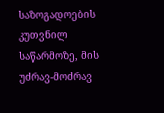საზოგადოების კუთვნილ საწარმოზე, მის უძრავ-მოძრავ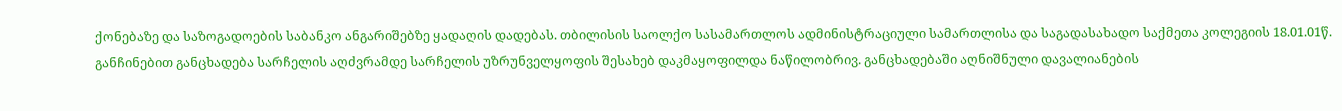ქონებაზე და საზოგადოების საბანკო ანგარიშებზე ყადაღის დადებას. თბილისის საოლქო სასამართლოს ადმინისტრაციული სამართლისა და საგადასახადო საქმეთა კოლეგიის 18.01.01წ. განჩინებით განცხადება სარჩელის აღძვრამდე სარჩელის უზრუნველყოფის შესახებ დაკმაყოფილდა ნაწილობრივ. განცხადებაში აღნიშნული დავალიანების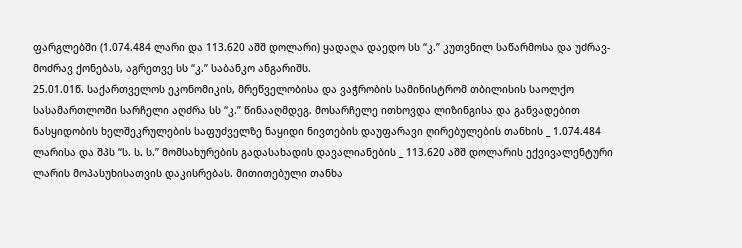ფარგლებში (1.074.484 ლარი და 113.620 აშშ დოლარი) ყადაღა დაედო სს “კ.” კუთვნილ საწარმოსა და უძრავ-მოძრავ ქონებას, აგრეთვე სს “კ.” საბანკო ანგარიშს.
25.01.01წ. საქართველოს ეკონომიკის, მრეწველობისა და ვაჭრობის სამინისტრომ თბილისის საოლქო სასამართლოში სარჩელი აღძრა სს “კ.” წინააღმდეგ. მოსარჩელე ითხოვდა ლიზინგისა და განვადებით ნასყიდობის ხელშეკრულების საფუძველზე ნაყიდი ნივთების დაუფარავი ღირებულების თანხის _ 1.074.484 ლარისა და შპს “ს. ს. ს.” მომსახურების გადასახადის დავალიანების _ 113.620 აშშ დოლარის ექვივალენტური ლარის მოპასუხისათვის დაკისრებას. მითითებული თანხა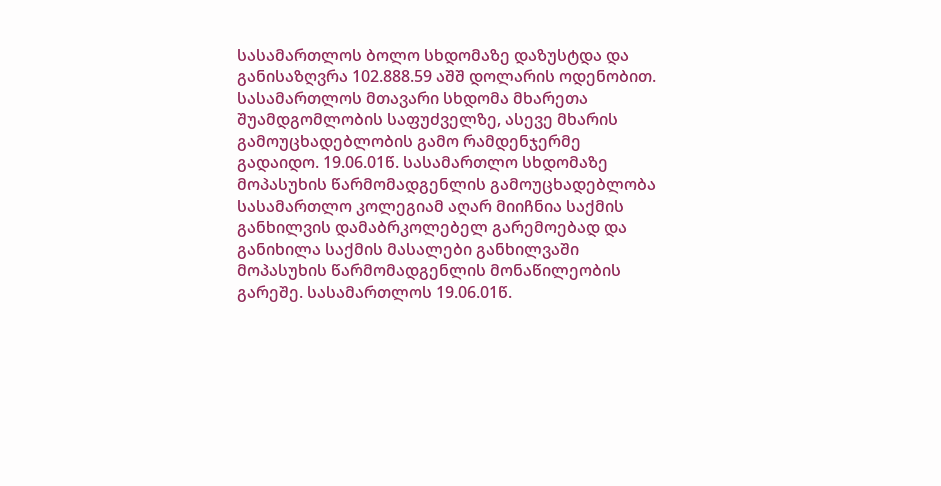სასამართლოს ბოლო სხდომაზე დაზუსტდა და განისაზღვრა 102.888.59 აშშ დოლარის ოდენობით.
სასამართლოს მთავარი სხდომა მხარეთა შუამდგომლობის საფუძველზე, ასევე მხარის გამოუცხადებლობის გამო რამდენჯერმე გადაიდო. 19.06.01წ. სასამართლო სხდომაზე მოპასუხის წარმომადგენლის გამოუცხადებლობა სასამართლო კოლეგიამ აღარ მიიჩნია საქმის განხილვის დამაბრკოლებელ გარემოებად და განიხილა საქმის მასალები განხილვაში მოპასუხის წარმომადგენლის მონაწილეობის გარეშე. სასამართლოს 19.06.01წ.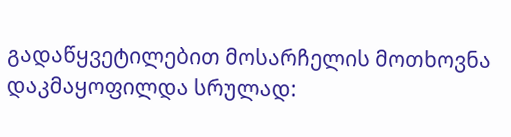გადაწყვეტილებით მოსარჩელის მოთხოვნა დაკმაყოფილდა სრულად: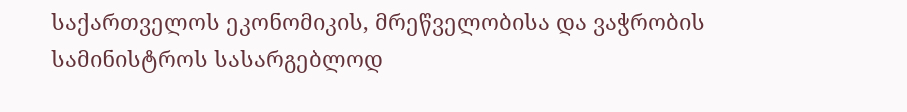საქართველოს ეკონომიკის, მრეწველობისა და ვაჭრობის სამინისტროს სასარგებლოდ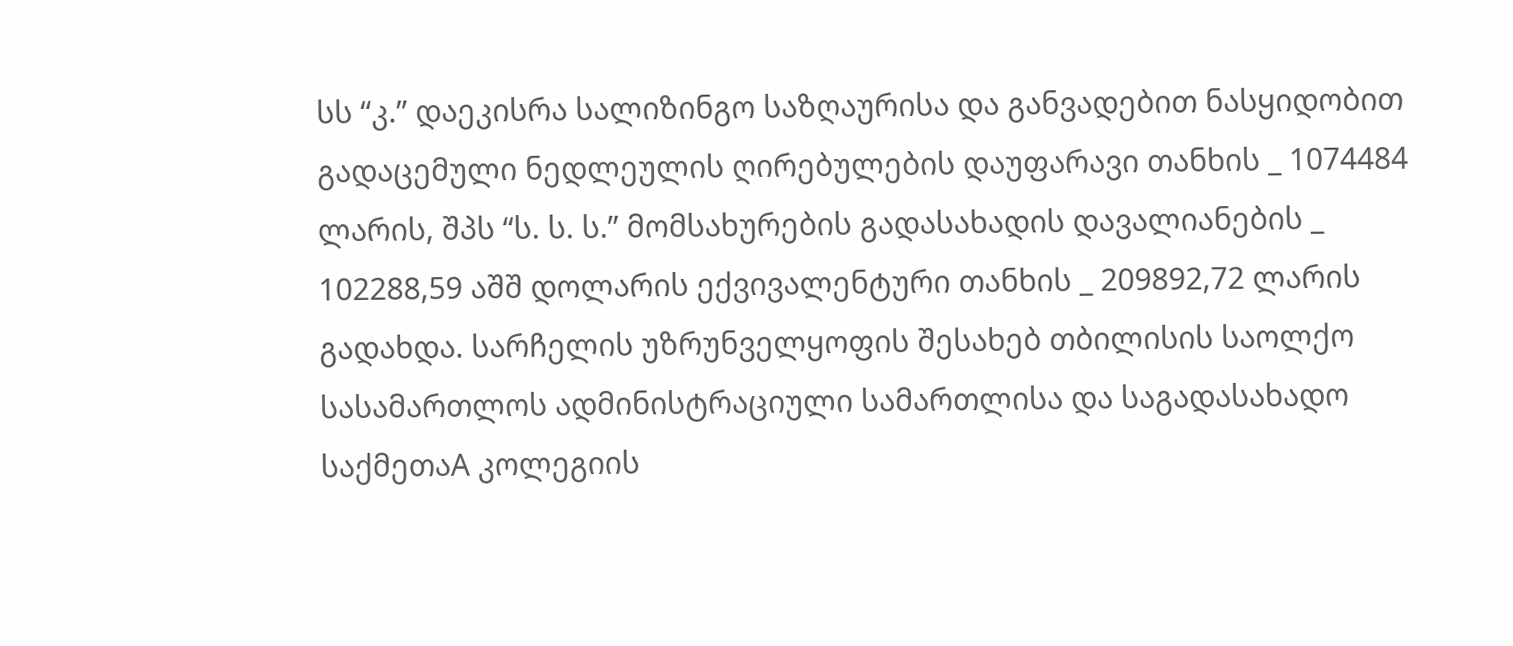სს “კ.” დაეკისრა სალიზინგო საზღაურისა და განვადებით ნასყიდობით გადაცემული ნედლეულის ღირებულების დაუფარავი თანხის _ 1074484 ლარის, შპს “ს. ს. ს.” მომსახურების გადასახადის დავალიანების _ 102288,59 აშშ დოლარის ექვივალენტური თანხის _ 209892,72 ლარის გადახდა. სარჩელის უზრუნველყოფის შესახებ თბილისის საოლქო სასამართლოს ადმინისტრაციული სამართლისა და საგადასახადო საქმეთაA კოლეგიის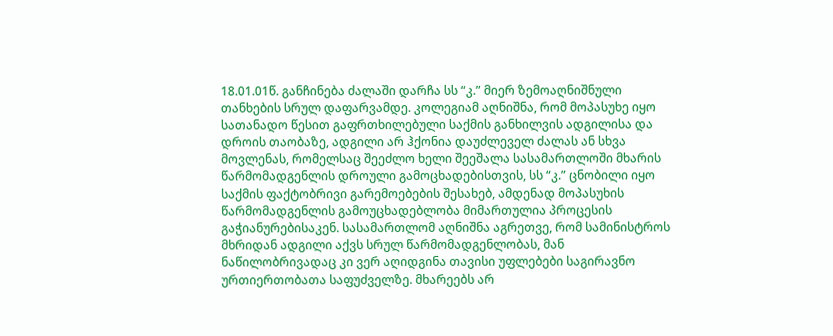18.01.01წ. განჩინება ძალაში დარჩა სს “კ.” მიერ ზემოაღნიშნული თანხების სრულ დაფარვამდე. კოლეგიამ აღნიშნა, რომ მოპასუხე იყო სათანადო წესით გაფრთხილებული საქმის განხილვის ადგილისა და დროის თაობაზე, ადგილი არ ჰქონია დაუძლეველ ძალას ან სხვა მოვლენას, რომელსაც შეეძლო ხელი შეეშალა სასამართლოში მხარის წარმომადგენლის დროული გამოცხადებისთვის, სს “კ.” ცნობილი იყო საქმის ფაქტობრივი გარემოებების შესახებ, ამდენად მოპასუხის წარმომადგენლის გამოუცხადებლობა მიმართულია პროცესის გაჭიანურებისაკენ. სასამართლომ აღნიშნა აგრეთვე, რომ სამინისტროს მხრიდან ადგილი აქვს სრულ წარმომადგენლობას, მან ნაწილობრივადაც კი ვერ აღიდგინა თავისი უფლებები საგირავნო ურთიერთობათა საფუძველზე. მხარეებს არ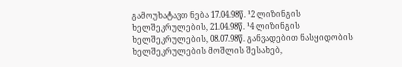გამოუხატავთ ნება 17.04.98წ. ¹2 ლიზინგის ხელშეკრულების, 21.04.98წ. ¹4 ლიზინგის ხელშეკრულების, 08.07.98წ. განვადებით ნასყიდობის ხელშეკრულების მოშლის შესახებ,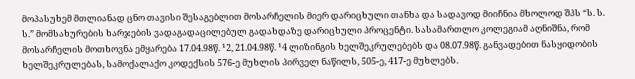მოპასუხემ მთლიანად ცნო თავისი შესაგებლით მოსარჩელის მიერ დარიცხული თანხა და სადავოდ მიიჩნია მხოლოდ შპს “ს. ს. ს.” მომსახურების ხარჯების ვადაგადაცილებულ გადახდაზე დარიცხული პროცენტი. სასამართლო კოლეგიამ აღნიშნა, რომ მოსარჩელის მოთხოვნა ემყარება 17.04.98წ. ¹2, 21.04.98წ. ¹4 ლიზინგის ხელშეკრულებებს და 08.07.98წ. განვადებით ნასყიდობის ხელშეკრულებას, სამოქალაქო კოდექსის 576-ე მუხლის პირველ ნაწილს, 505-ე, 417-ე მუხლებს.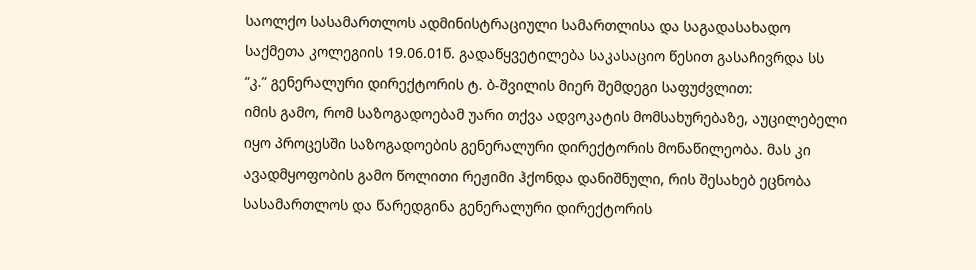საოლქო სასამართლოს ადმინისტრაციული სამართლისა და საგადასახადო საქმეთა კოლეგიის 19.06.01წ. გადაწყვეტილება საკასაციო წესით გასაჩივრდა სს “კ.” გენერალური დირექტორის ტ. ბ-შვილის მიერ შემდეგი საფუძვლით:
იმის გამო, რომ საზოგადოებამ უარი თქვა ადვოკატის მომსახურებაზე, აუცილებელი იყო პროცესში საზოგადოების გენერალური დირექტორის მონაწილეობა. მას კი ავადმყოფობის გამო წოლითი რეჟიმი ჰქონდა დანიშნული, რის შესახებ ეცნობა სასამართლოს და წარედგინა გენერალური დირექტორის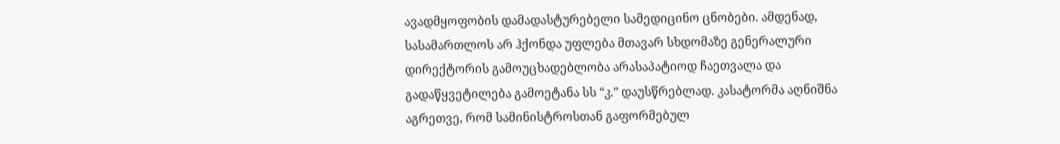ავადმყოფობის დამადასტურებელი სამედიცინო ცნობები. ამდენად, სასამართლოს არ ჰქონდა უფლება მთავარ სხდომაზე გენერალური დირექტორის გამოუცხადებლობა არასაპატიოდ ჩაეთვალა და გადაწყვეტილება გამოეტანა სს “კ.” დაუსწრებლად. კასატორმა აღნიშნა აგრეთვე, რომ სამინისტროსთან გაფორმებულ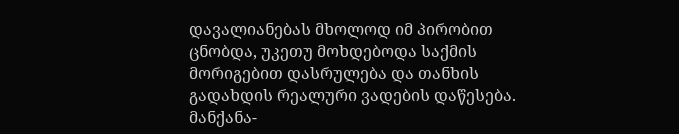დავალიანებას მხოლოდ იმ პირობით ცნობდა, უკეთუ მოხდებოდა საქმის მორიგებით დასრულება და თანხის გადახდის რეალური ვადების დაწესება. მანქანა-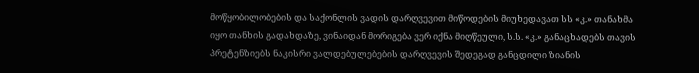მოწყობილობების და საქონლის ვადის დარღვევით მიწოდების მიუხედავათ სს «კ.» თანახმა იყო თანხის გადახდაზე, ვინაიდან მორიგება ვერ იქნა მიღწეული, ს.ს. «კ.» განაცხადებს თავის პრეტენზიებს ნაკისრი ვალდებულებების დარღვევის შედეგად განცდილი ზიანის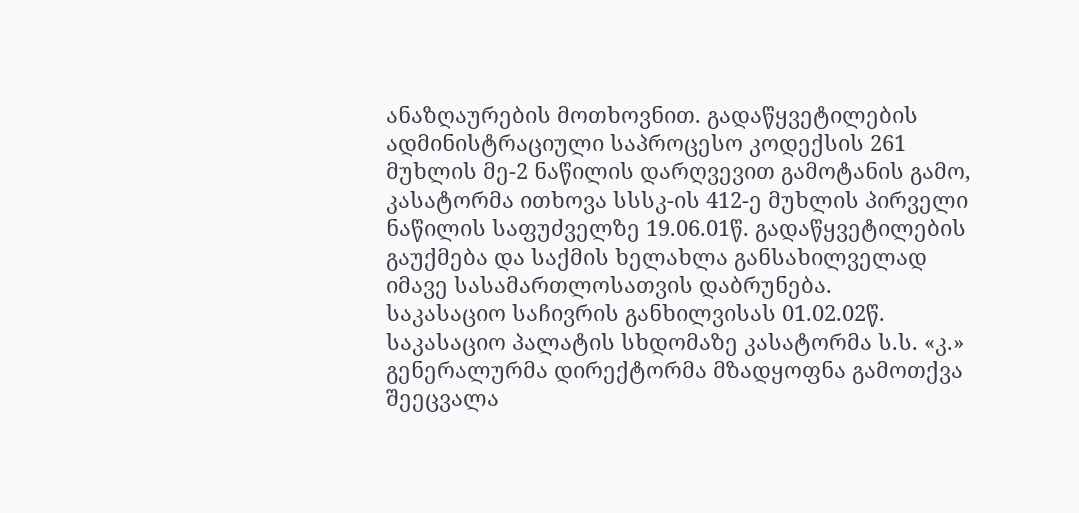ანაზღაურების მოთხოვნით. გადაწყვეტილების ადმინისტრაციული საპროცესო კოდექსის 261 მუხლის მე-2 ნაწილის დარღვევით გამოტანის გამო, კასატორმა ითხოვა სსსკ-ის 412-ე მუხლის პირველი ნაწილის საფუძველზე 19.06.01წ. გადაწყვეტილების გაუქმება და საქმის ხელახლა განსახილველად იმავე სასამართლოსათვის დაბრუნება.
საკასაციო საჩივრის განხილვისას 01.02.02წ. საკასაციო პალატის სხდომაზე კასატორმა ს.ს. «კ.» გენერალურმა დირექტორმა მზადყოფნა გამოთქვა შეეცვალა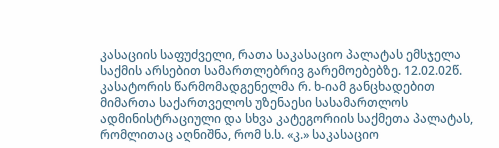კასაციის საფუძველი, რათა საკასაციო პალატას ემსჯელა საქმის არსებით სამართლებრივ გარემოებებზე. 12.02.02წ. კასატორის წარმომადგენელმა რ. ხ-იამ განცხადებით მიმართა საქართველოს უზენაესი სასამართლოს ადმინისტრაციული და სხვა კატეგორიის საქმეთა პალატას, რომლითაც აღნიშნა, რომ ს.ს. «კ.» საკასაციო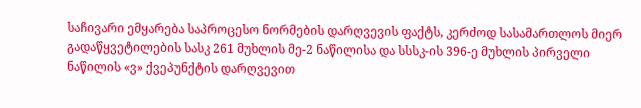საჩივარი ემყარება საპროცესო ნორმების დარღვევის ფაქტს, კერძოდ სასამართლოს მიერ გადაწყვეტილების სასკ 261 მუხლის მე-2 ნაწილისა და სსსკ-ის 396-ე მუხლის პირველი ნაწილის «ვ» ქვეპუნქტის დარღვევით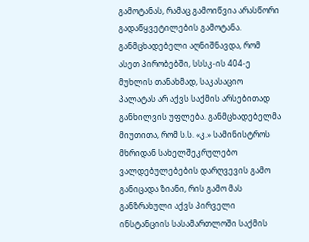გამოტანას, რამაც გამოიწვია არასწორი გადაწყვეტილების გამოტანა. განმცხადებელი აღნიშნავდა, რომ ასეთ პირობებში, სსსკ-ის 404-ე მუხლის თანახმად, საკასაციო პალატას არ აქვს საქმის არსებითად განხილვის უფლება. განმცხადებელმა მიუთითა, რომ ს.ს. «კ.» სამინისტროს მხრიდან სახელშეკრულებო ვალდებულებების დარღვევის გამო განიცადა ზიანი, რის გამო მას განზრახული აქვს პირველი ინსტანციის სასამართლოში საქმის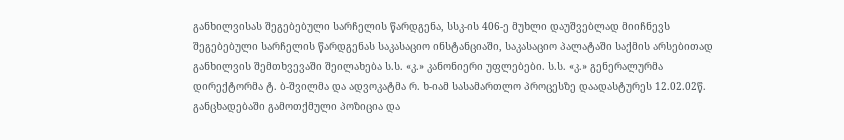განხილვისას შეგებებული სარჩელის წარდგენა, სსკ-ის 406-ე მუხლი დაუშვებლად მიიჩნევს შეგებებული სარჩელის წარდგენას საკასაციო ინსტანციაში, საკასაციო პალატაში საქმის არსებითად განხილვის შემთხვევაში შეილახება ს.ს. «კ.» კანონიერი უფლებები. ს.ს. «კ.» გენერალურმა დირექტორმა ტ. ბ-შვილმა და ადვოკატმა რ. ხ-იამ სასამართლო პროცესზე დაადასტურეს 12.02.02წ. განცხადებაში გამოთქმული პოზიცია და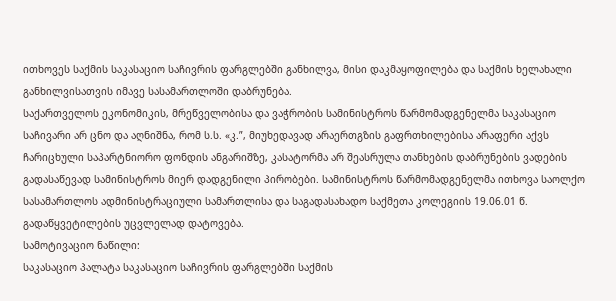ითხოვეს საქმის საკასაციო საჩივრის ფარგლებში განხილვა, მისი დაკმაყოფილება და საქმის ხელახალი განხილვისათვის იმავე სასამართლოში დაბრუნება.
საქართველოს ეკონომიკის, მრეწველობისა და ვაჭრობის სამინისტროს წარმომადგენელმა საკასაციო საჩივარი არ ცნო და აღნიშნა, რომ ს.ს. «კ.”, მიუხედავად არაერთგზის გაფრთხილებისა არაფერი აქვს ჩარიცხული საპარტნიორო ფონდის ანგარიშზე, კასატორმა არ შეასრულა თანხების დაბრუნების ვადების გადასაწევად სამინისტროს მიერ დადგენილი პირობები. სამინისტროს წარმომადგენელმა ითხოვა საოლქო სასამართლოს ადმინისტრაციული სამართლისა და საგადასახადო საქმეთა კოლეგიის 19.06.01 წ. გადაწყვეტილების უცვლელად დატოვება.
სამოტივაციო ნაწილი:
საკასაციო პალატა საკასაციო საჩივრის ფარგლებში საქმის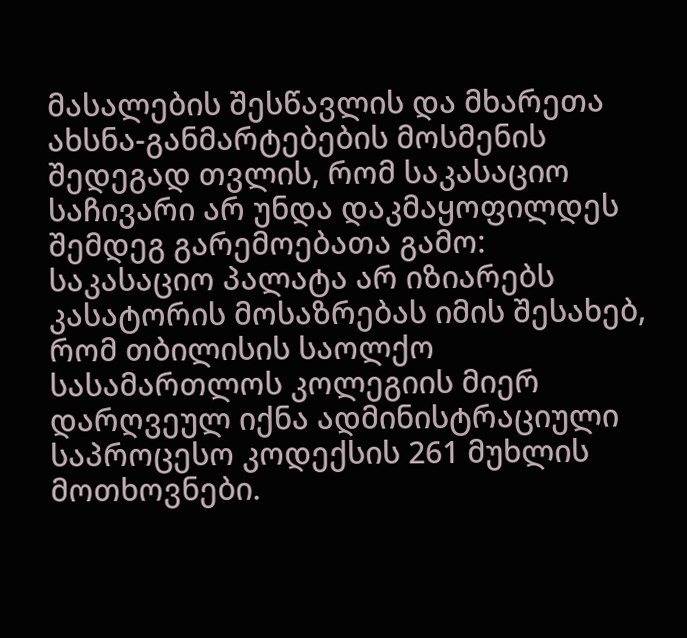მასალების შესწავლის და მხარეთა ახსნა-განმარტებების მოსმენის შედეგად თვლის, რომ საკასაციო საჩივარი არ უნდა დაკმაყოფილდეს შემდეგ გარემოებათა გამო:
საკასაციო პალატა არ იზიარებს კასატორის მოსაზრებას იმის შესახებ, რომ თბილისის საოლქო სასამართლოს კოლეგიის მიერ დარღვეულ იქნა ადმინისტრაციული საპროცესო კოდექსის 261 მუხლის მოთხოვნები.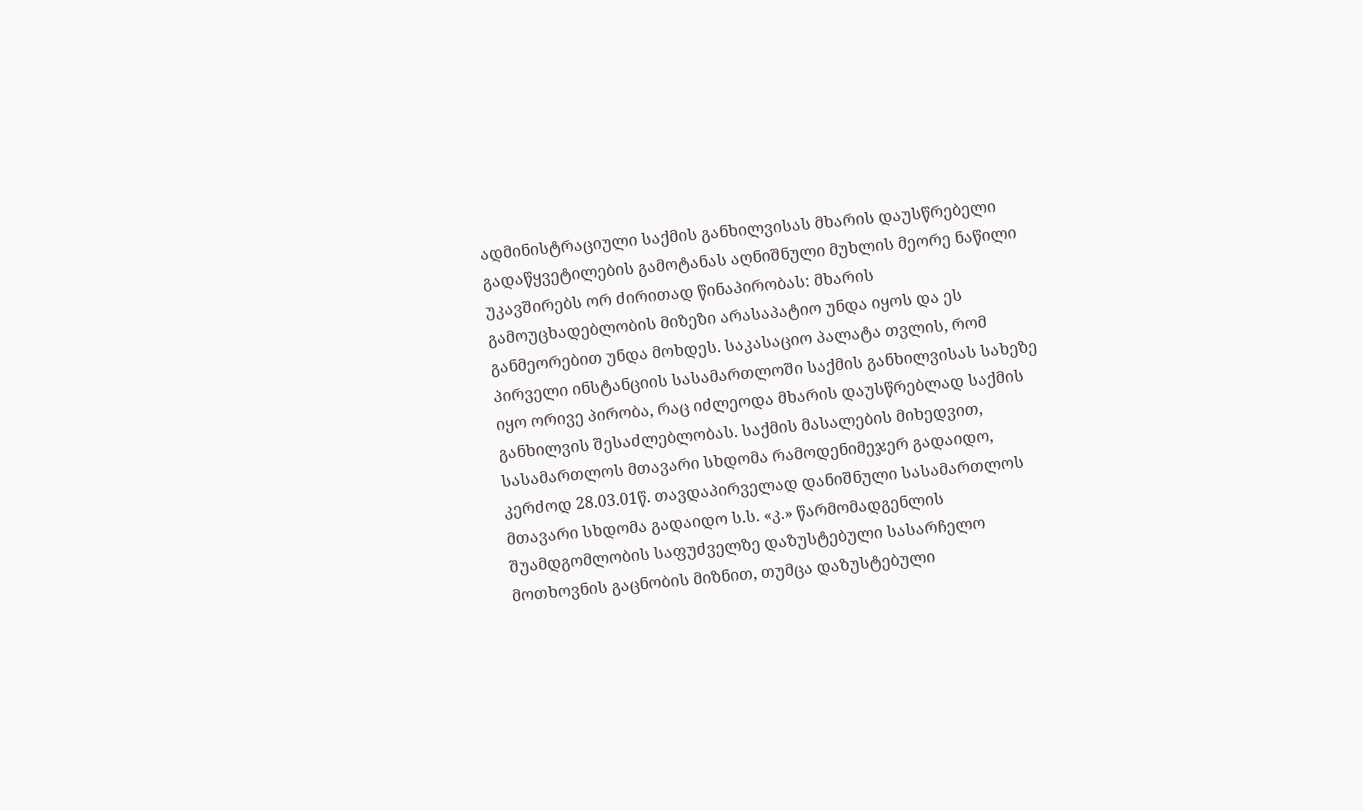ადმინისტრაციული საქმის განხილვისას მხარის დაუსწრებელი გადაწყვეტილების გამოტანას აღნიშნული მუხლის მეორე ნაწილი უკავშირებს ორ ძირითად წინაპირობას: მხარის გამოუცხადებლობის მიზეზი არასაპატიო უნდა იყოს და ეს განმეორებით უნდა მოხდეს. საკასაციო პალატა თვლის, რომ პირველი ინსტანციის სასამართლოში საქმის განხილვისას სახეზე იყო ორივე პირობა, რაც იძლეოდა მხარის დაუსწრებლად საქმის განხილვის შესაძლებლობას. საქმის მასალების მიხედვით, სასამართლოს მთავარი სხდომა რამოდენიმეჯერ გადაიდო, კერძოდ 28.03.01წ. თავდაპირველად დანიშნული სასამართლოს მთავარი სხდომა გადაიდო ს.ს. «კ.» წარმომადგენლის შუამდგომლობის საფუძველზე დაზუსტებული სასარჩელო მოთხოვნის გაცნობის მიზნით, თუმცა დაზუსტებული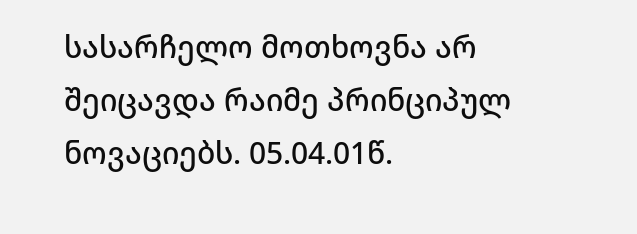სასარჩელო მოთხოვნა არ შეიცავდა რაიმე პრინციპულ ნოვაციებს. 05.04.01წ.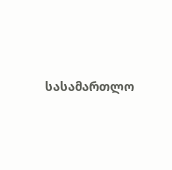სასამართლო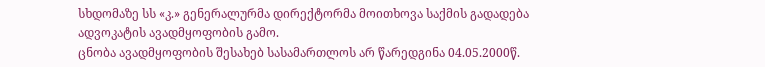სხდომაზე სს «კ.» გენერალურმა დირექტორმა მოითხოვა საქმის გადადება ადვოკატის ავადმყოფობის გამო.
ცნობა ავადმყოფობის შესახებ სასამართლოს არ წარედგინა 04.05.2000წ.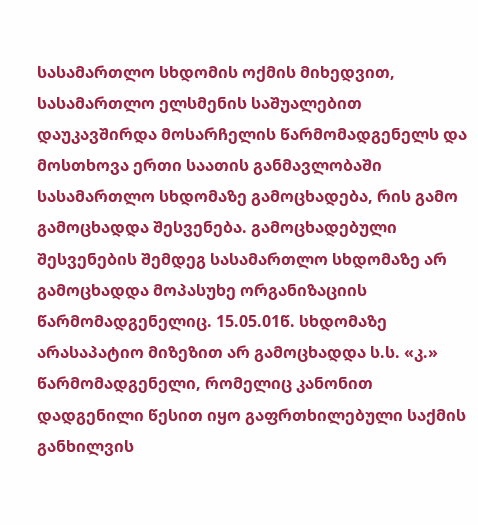სასამართლო სხდომის ოქმის მიხედვით, სასამართლო ელსმენის საშუალებით დაუკავშირდა მოსარჩელის წარმომადგენელს და მოსთხოვა ერთი საათის განმავლობაში სასამართლო სხდომაზე გამოცხადება, რის გამო გამოცხადდა შესვენება. გამოცხადებული შესვენების შემდეგ სასამართლო სხდომაზე არ გამოცხადდა მოპასუხე ორგანიზაციის წარმომადგენელიც. 15.05.01წ. სხდომაზე არასაპატიო მიზეზით არ გამოცხადდა ს.ს. «კ.» წარმომადგენელი, რომელიც კანონით დადგენილი წესით იყო გაფრთხილებული საქმის განხილვის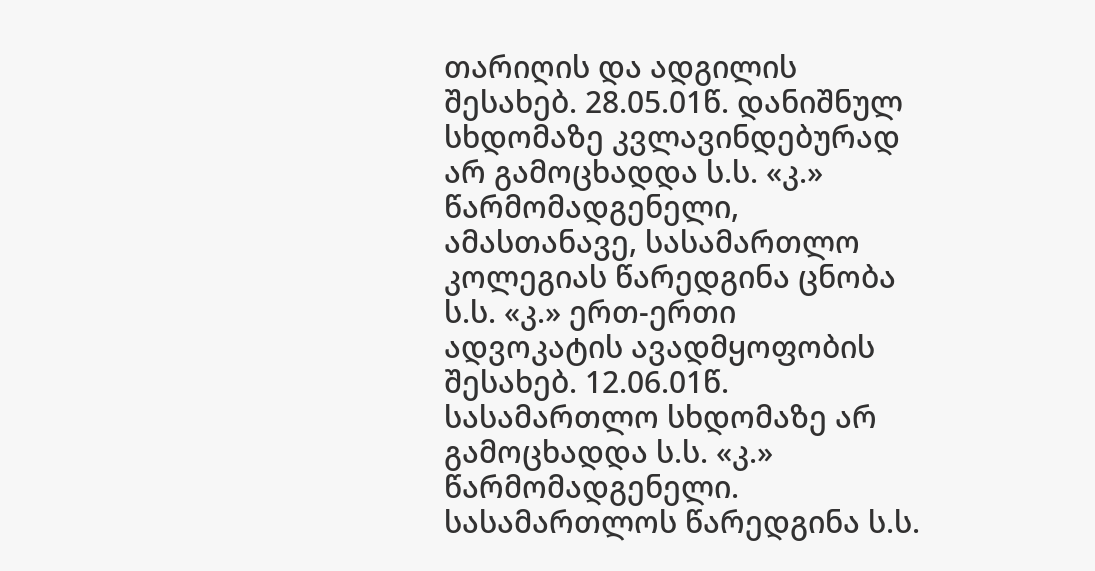თარიღის და ადგილის შესახებ. 28.05.01წ. დანიშნულ სხდომაზე კვლავინდებურად არ გამოცხადდა ს.ს. «კ.» წარმომადგენელი, ამასთანავე, სასამართლო კოლეგიას წარედგინა ცნობა ს.ს. «კ.» ერთ-ერთი ადვოკატის ავადმყოფობის შესახებ. 12.06.01წ. სასამართლო სხდომაზე არ გამოცხადდა ს.ს. «კ.» წარმომადგენელი. სასამართლოს წარედგინა ს.ს.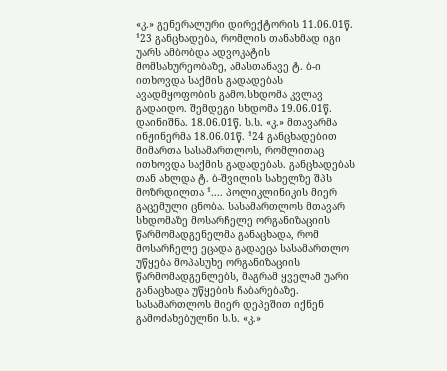«კ.» გენერალური დირექტორის 11.06.01წ. ¹23 განცხადება, რომლის თანახმად იგი უარს ამბობდა ადვოკატის მომსახურეობაზე, ამასთანავე ტ. ბ-ი ითხოვდა საქმის გადადებას ავადმყოფობის გამო.სხდომა კვლავ გადაიდო. შემდეგი სხდომა 19.06.01წ. დაინიშნა. 18.06.01წ. ს.ს. «კ.» მთავარმა ინჟინერმა 18.06.01წ. ¹24 განცხადებით მიმართა სასამართლოს, რომლითაც ითხოვდა საქმის გადადებას. განცხადებას თან ახლდა ტ. ბ-შვილის სახელზე შპს მოზრდილთა ¹.... პოლიკლინიკის მიერ გაცემული ცნობა. სასამართლოს მთავარ სხდომაზე მოსარჩელე ორგანიზაციის წარმომადგენელმა განაცხადა, რომ მოსარჩელე ეცადა გადაეცა სასამართლო უწყება მოპასუხე ორგანიზაციის წარმომადგენლებს, მაგრამ ყველამ უარი განაცხადა უწყების ჩაბარებაზე. სასამართლოს მიერ დეპეშით იქნენ გამოძახებულნი ს.ს. «კ.»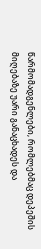წარმომადგენლები, რომლებმაც დეპეშის მიღებაზე უარი განაცხადეს და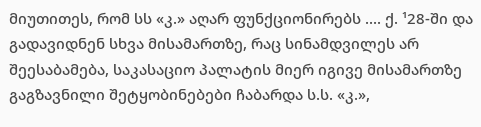მიუთითეს, რომ სს «კ.» აღარ ფუნქციონირებს .... ქ. ¹28-ში და გადავიდნენ სხვა მისამართზე, რაც სინამდვილეს არ შეესაბამება, საკასაციო პალატის მიერ იგივე მისამართზე გაგზავნილი შეტყობინებები ჩაბარდა ს.ს. «კ.»,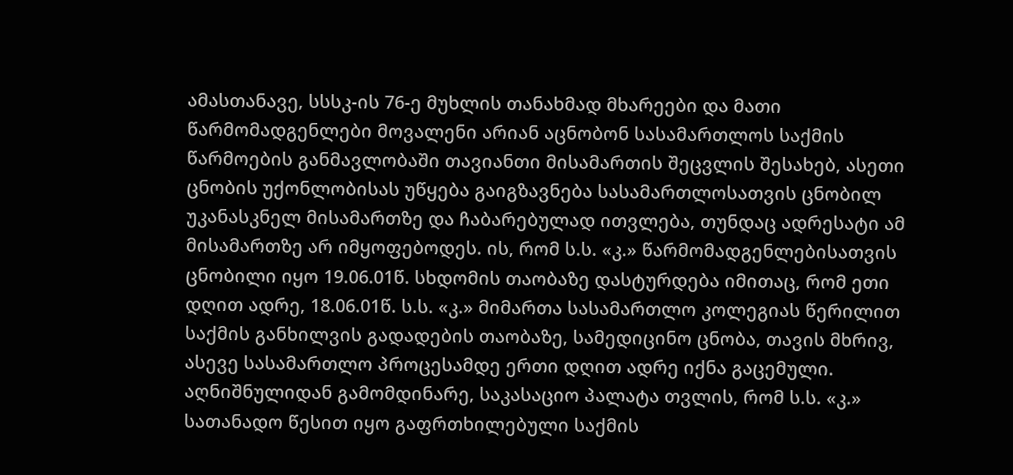ამასთანავე, სსსკ-ის 76-ე მუხლის თანახმად მხარეები და მათი წარმომადგენლები მოვალენი არიან აცნობონ სასამართლოს საქმის წარმოების განმავლობაში თავიანთი მისამართის შეცვლის შესახებ, ასეთი ცნობის უქონლობისას უწყება გაიგზავნება სასამართლოსათვის ცნობილ უკანასკნელ მისამართზე და ჩაბარებულად ითვლება, თუნდაც ადრესატი ამ მისამართზე არ იმყოფებოდეს. ის, რომ ს.ს. «კ.» წარმომადგენლებისათვის ცნობილი იყო 19.06.01წ. სხდომის თაობაზე დასტურდება იმითაც, რომ ეთი დღით ადრე, 18.06.01წ. ს.ს. «კ.» მიმართა სასამართლო კოლეგიას წერილით საქმის განხილვის გადადების თაობაზე, სამედიცინო ცნობა, თავის მხრივ, ასევე სასამართლო პროცესამდე ერთი დღით ადრე იქნა გაცემული. აღნიშნულიდან გამომდინარე, საკასაციო პალატა თვლის, რომ ს.ს. «კ.» სათანადო წესით იყო გაფრთხილებული საქმის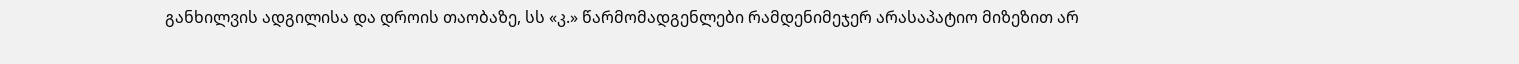განხილვის ადგილისა და დროის თაობაზე, სს «კ.» წარმომადგენლები რამდენიმეჯერ არასაპატიო მიზეზით არ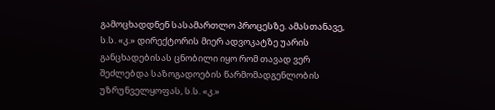გამოცხადდნენ სასამართლო პროცესზე. ამასთანავე, ს.ს. «კ.» დირექტორის მიერ ადვოკატზე უარის განცხადებისას ცნობილი იყო რომ თავად ვერ შეძლებდა საზოგადოების წარმომადგენლობის უზრუნველყოფას, ს.ს. «კ.»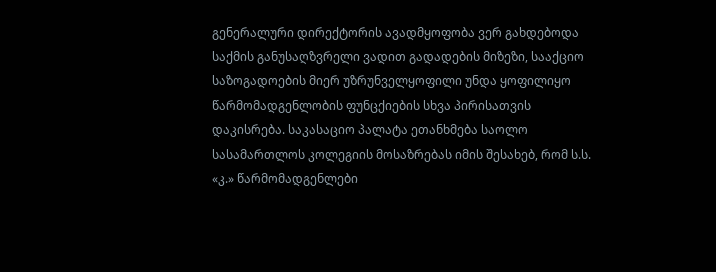გენერალური დირექტორის ავადმყოფობა ვერ გახდებოდა საქმის განუსაღზვრელი ვადით გადადების მიზეზი, სააქციო საზოგადოების მიერ უზრუნველყოფილი უნდა ყოფილიყო წარმომადგენლობის ფუნცქიების სხვა პირისათვის დაკისრება. საკასაციო პალატა ეთანხმება საოლო სასამართლოს კოლეგიის მოსაზრებას იმის შესახებ, რომ ს.ს. «კ.» წარმომადგენლები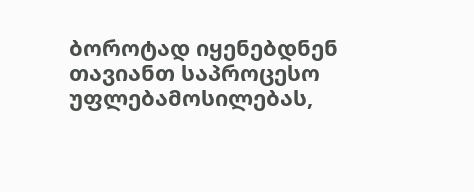ბოროტად იყენებდნენ თავიანთ საპროცესო უფლებამოსილებას,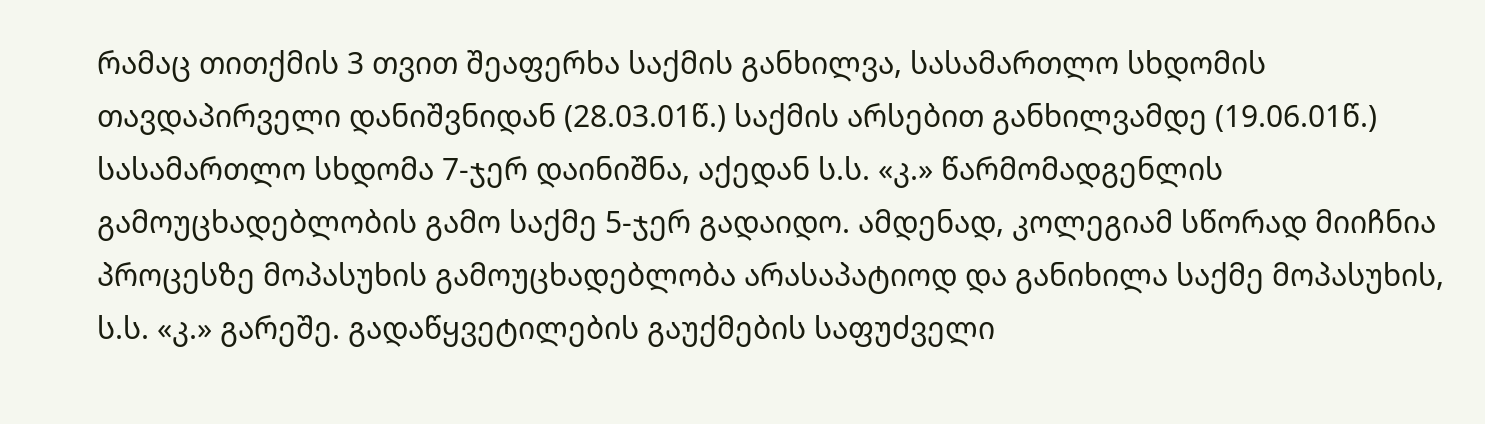რამაც თითქმის 3 თვით შეაფერხა საქმის განხილვა, სასამართლო სხდომის თავდაპირველი დანიშვნიდან (28.03.01წ.) საქმის არსებით განხილვამდე (19.06.01წ.) სასამართლო სხდომა 7-ჯერ დაინიშნა, აქედან ს.ს. «კ.» წარმომადგენლის გამოუცხადებლობის გამო საქმე 5-ჯერ გადაიდო. ამდენად, კოლეგიამ სწორად მიიჩნია პროცესზე მოპასუხის გამოუცხადებლობა არასაპატიოდ და განიხილა საქმე მოპასუხის, ს.ს. «კ.» გარეშე. გადაწყვეტილების გაუქმების საფუძველი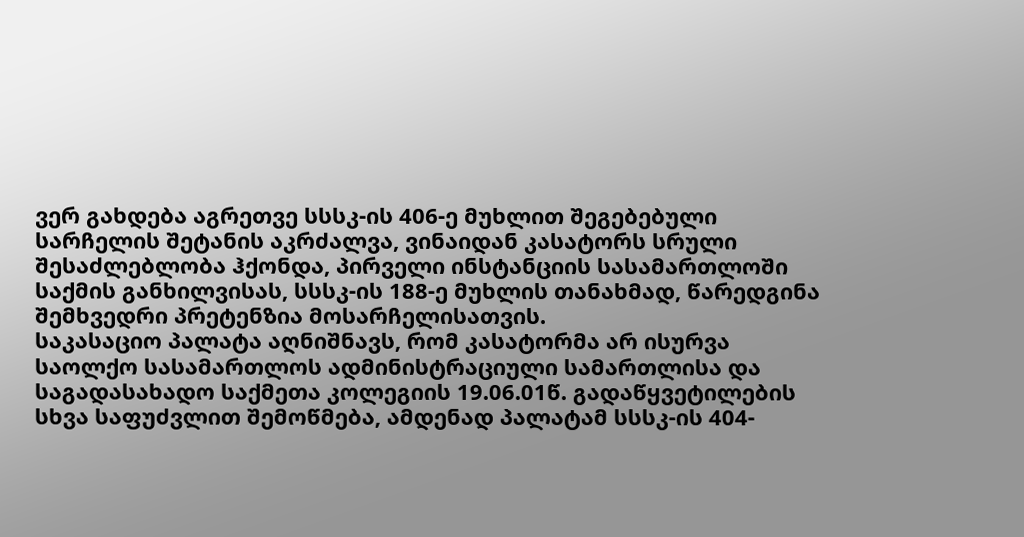ვერ გახდება აგრეთვე სსსკ-ის 406-ე მუხლით შეგებებული სარჩელის შეტანის აკრძალვა, ვინაიდან კასატორს სრული შესაძლებლობა ჰქონდა, პირველი ინსტანციის სასამართლოში საქმის განხილვისას, სსსკ-ის 188-ე მუხლის თანახმად, წარედგინა შემხვედრი პრეტენზია მოსარჩელისათვის.
საკასაციო პალატა აღნიშნავს, რომ კასატორმა არ ისურვა საოლქო სასამართლოს ადმინისტრაციული სამართლისა და საგადასახადო საქმეთა კოლეგიის 19.06.01წ. გადაწყვეტილების სხვა საფუძვლით შემოწმება, ამდენად პალატამ სსსკ-ის 404-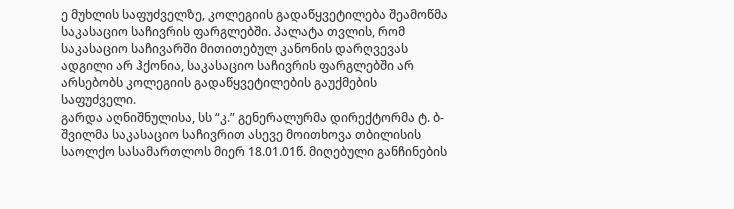ე მუხლის საფუძველზე, კოლეგიის გადაწყვეტილება შეამოწმა საკასაციო საჩივრის ფარგლებში. პალატა თვლის, რომ საკასაციო საჩივარში მითითებულ კანონის დარღვევას ადგილი არ ჰქონია, საკასაციო საჩივრის ფარგლებში არ არსებობს კოლეგიის გადაწყვეტილების გაუქმების საფუძველი.
გარდა აღნიშნულისა, სს “კ.” გენერალურმა დირექტორმა ტ. ბ-შვილმა საკასაციო საჩივრით ასევე მოითხოვა თბილისის საოლქო სასამართლოს მიერ 18.01.01წ. მიღებული განჩინების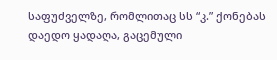საფუძველზე, რომლითაც სს “კ.” ქონებას დაედო ყადაღა, გაცემული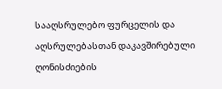სააღსრულებო ფურცელის და აღსრულებასთან დაკავშირებული ღონისძიების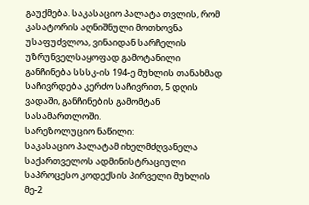გაუქმება. საკასაციო პალატა თვლის, რომ კასატორის აღნიშნული მოთხოვნა უსაფუძვლოა, ვინაიდან სარჩელის უზრუნველსაყოფად გამოტანილი განჩინება სსსკ-ის 194-ე მუხლის თანახმად საჩივრდება კერძო საჩივრით, 5 დღის ვადაში, განჩინების გამომტან სასამართლოში.
სარეზოლუციო ნაწილი:
საკასაციო პალატამ იხელმძღვანელა საქართველოს ადმინისტრაციული საპროცესო კოდექსის პირველი მუხლის მე-2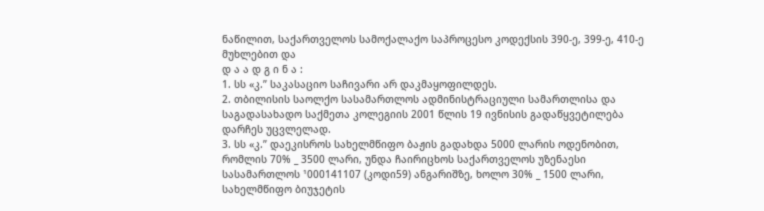ნაწილით, საქართველოს სამოქალაქო საპროცესო კოდექსის 390-ე, 399-ე, 410-ე მუხლებით და
დ ა ა დ გ ი ნ ა :
1. სს «კ.” საკასაციო საჩივარი არ დაკმაყოფილდეს.
2. თბილისის საოლქო სასამართლოს ადმინისტრაციული სამართლისა და საგადასახადო საქმეთა კოლეგიის 2001 წლის 19 ივნისის გადაწყვეტილება დარჩეს უცვლელად.
3. სს «კ.” დაეკისროს სახელმწიფო ბაჟის გადახდა 5000 ლარის ოდენობით, რომლის 70% _ 3500 ლარი, უნდა ჩაირიცხოს საქართველოს უზენაესი სასამართლოს ¹000141107 (კოდი59) ანგარიშზე, ხოლო 30% _ 1500 ლარი, სახელმწიფო ბიუჯეტის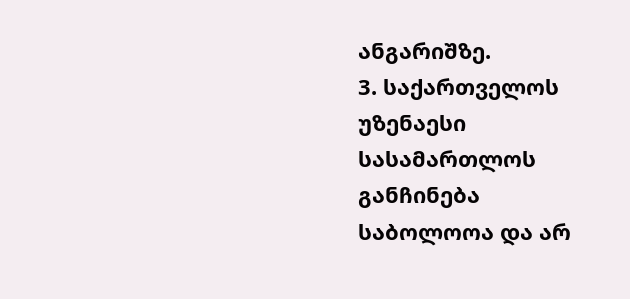ანგარიშზე.
3. საქართველოს უზენაესი სასამართლოს განჩინება საბოლოოა და არ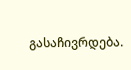გასაჩივრდება.